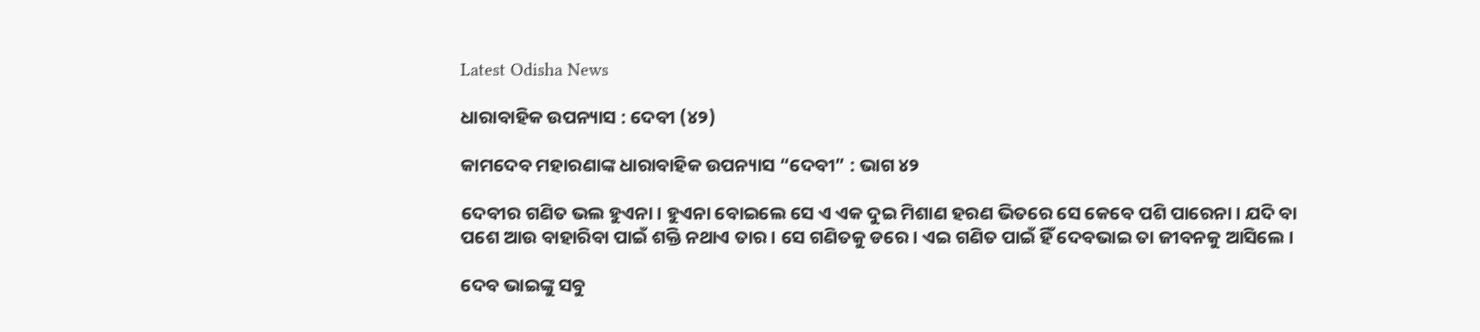Latest Odisha News

ଧାରାବାହିକ ଉପନ୍ୟାସ : ଦେବୀ (୪୨)

କାମଦେବ ମହାରଣାଙ୍କ ଧାରାବାହିକ ଉପନ୍ୟାସ “ଦେବୀ” : ଭାଗ ୪୨

ଦେବୀର ଗଣିତ ଭଲ ହୁଏନା। ହୁଏନା ବୋଇଲେ ସେ ଏ ଏକ ଦୁଇ ମିଶାଣ ହରଣ ଭିତରେ ସେ କେବେ ପଶି ପାରେନା। ଯଦି ବା ପଶେ ଆଉ ବାହାରିବା ପାଇଁ ଶକ୍ତି ନଥାଏ ତାର। ସେ ଗଣିତକୁ ଡରେ। ଏଇ ଗଣିତ ପାଇଁ ହିଁ ଦେବଭାଇ ତା ଜୀବନକୁ ଆସିଲେ।

ଦେବ ଭାଇଙ୍କୁ ସବୁ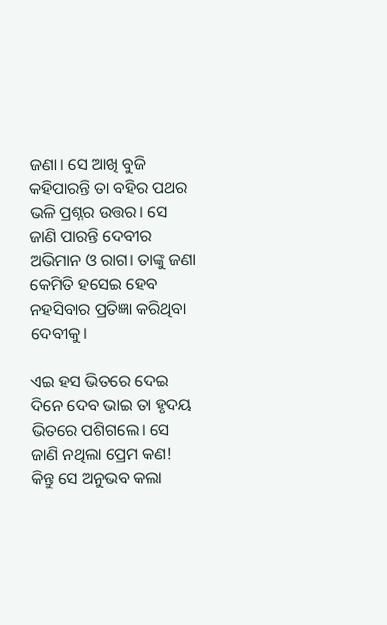ଜଣା। ସେ ଆଖି ବୁଜି କହିପାରନ୍ତି ତା ବହିର ପଥର ଭଳି ପ୍ରଶ୍ନର ଉତ୍ତର। ସେ ଜାଣି ପାରନ୍ତି ଦେବୀର ଅଭିମାନ ଓ ରାଗ। ତାଙ୍କୁ ଜଣା କେମିତି ହସେଇ ହେବ ନହସିବାର ପ୍ରତିଜ୍ଞା କରିଥିବା ଦେବୀକୁ।

ଏଇ ହସ ଭିତରେ ଦେଇ ଦିନେ ଦେବ ଭାଇ ତା ହୃଦୟ ଭିତରେ ପଶିଗଲେ। ସେ ଜାଣି ନଥିଲା ପ୍ରେମ କଣ! କିନ୍ତୁ ସେ ଅନୁଭବ କଲା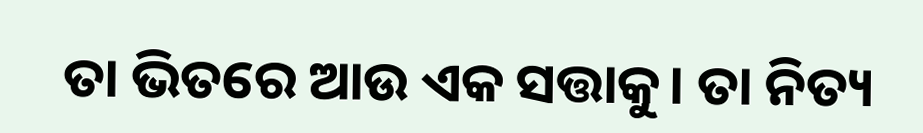ତା ଭିତରେ ଆଉ ଏକ ସତ୍ତାକୁ। ତା ନିତ୍ୟ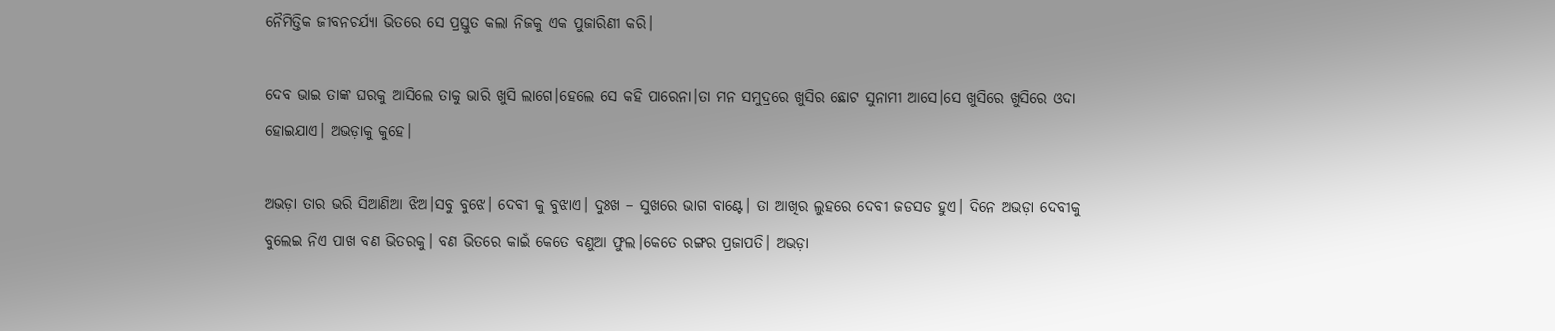ନୈମିତ୍ତିକ ଜୀବନଚର୍ଯ୍ୟା ଭିତରେ ସେ ପ୍ରସ୍ତୁତ କଲା ନିଜକୁ ଏକ ପୁଜାରିଣୀ କରି।

ଦେବ ଭାଇ ତାଙ୍କ ଘରକୁ ଆସିଲେ ତାକୁ ଭାରି ଖୁସି ଲାଗେ।ହେଲେ ସେ କହି ପାରେନା।ତା ମନ ସମୁଦ୍ରରେ ଖୁସିର ଛୋଟ ସୁନାମୀ ଆସେ।ସେ ଖୁସିରେ ଖୁସିରେ ଓଦା ହୋଇଯାଏ। ଅଭଡ଼ାକୁ କୁହେ।

ଅଭଡ଼ା ତାର ଭରି ସିଆଣିଆ ଝିଅ।ସବୁ ବୁଝେ। ଦେବୀ କୁ ବୁଝାଏ। ଦୁଃଖ – ସୁଖରେ ଭାଗ ବାଣ୍ଟେ। ତା ଆଖିର ଲୁହରେ ଦେବୀ ଜଡସଡ ହୁଏ। ଦିନେ ଅଭଡ଼ା ଦେବୀକୁ ବୁଲେଇ ନିଏ ପାଖ ବଣ ଭିତରକୁ। ବଣ ଭିତରେ କାଇଁ କେତେ ବଣୁଆ ଫୁଲ।କେତେ ରଙ୍ଗର ପ୍ରଜାପତି। ଅଭଡ଼ା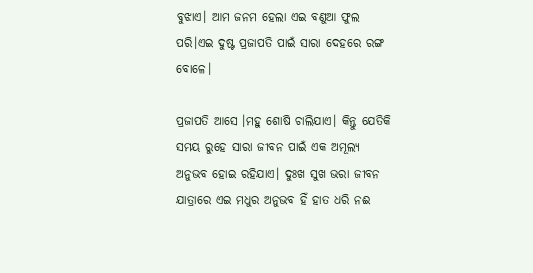ବୁଝାଏ। ଆମ ଜନମ ହେଲା ଏଇ ବଣୁଆ ଫୁଲ ପରି।ଏଇ ଦୁଷ୍ଟ ପ୍ରଜାପତି ପାଇଁ ସାରା ଦେହରେ ରଙ୍ଗ ବୋଳେ।

ପ୍ରଜାପତି ଆସେ ।ମହୁ ଶୋଷି ଚାଲିଯାଏ। କିନ୍ତୁ ଯେତିକି ସମୟ ରୁହେ ସାରା ଜୀବନ ପାଇଁ ଏକ ଅମୂଲ୍ୟ ଅନୁଭବ ହୋଇ ରହିଯାଏ। ଦୁଃଖ ସୁଖ ଭରା ଜୀବନ ଯାତ୍ରାରେ ଏଇ ମଧୁର ଅନୁଭବ ହିଁ ହାତ ଧରି ନଈ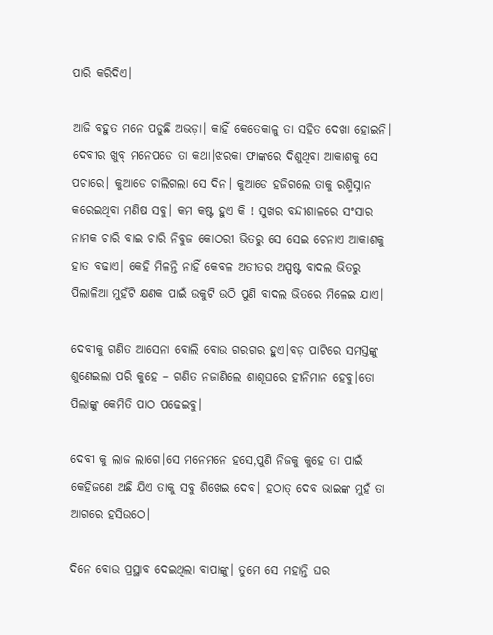ପାରି କରିଦିଏ।

ଆଜି ବହୁତ ମନେ ପଡୁଛି ଅଭଡ଼ା। କାହିଁ କେତେକାଳୁ ତା ସହିତ ଦେଖା ହୋଇନି। ଦେବୀର ଖୁବ୍ ମନେପଡେ ତା କଥା।ଝରକା ଫାଙ୍କରେ ଦିଶୁଥିବା ଆକାଶକୁ ସେ ପଚାରେ। କୁଆଡେ ଚାଲିଗଲା ସେ ଦିନ। କୁଆଡେ ହଜିଗଲେ ତାକୁ ରଶ୍ମିସ୍ନାନ କରେଇଥିବା ମଣିଷ ସବୁ। କମ କଷ୍ଟ ହୁଏ କି ! ସୁଖର ବନ୍ଦୀଶାଳରେ ସଂସାର ନାମକ ଚାରି ବାଇ ଚାରି ନିବୁଜ କୋଠରୀ ଭିତରୁ ସେ ସେଇ ଚେନାଏ ଆକାଶକୁ ହାତ ବଢାଏ। କେହି ମିଳନ୍ତି ନାହିଁ କେବଳ ଅତୀତର ଅସ୍ପଷ୍ଟ ବାଦଲ ଭିତରୁ ପିଲାଳିଆ ମୁହଁଟି କ୍ଷଣକ ପାଇଁ ଉକୁଟି ଉଠି ପୁଣି ବାଦଲ ଭିତରେ ମିଳେଇ ଯାଏ।

ଦେବୀକୁ ଗଣିତ ଆସେନା ବୋଲି ବୋଉ ଗରଗର ହୁଏ।ବଡ଼ ପାଟିରେ ସମସ୍ତଙ୍କୁ ଶୁଣେଇଲା ପରି କୁହେ – ଗଣିତ ନଜାଣିଲେ ଶାଶୂଘରେ ହୀନିମାନ ହେବୁ।ତୋ ପିଲାଙ୍କୁ କେମିତି ପାଠ ପଢେଇବୁ।

ଦେବୀ କୁ ଲାଜ ଲାଗେ।ସେ ମନେମନେ ହସେ,ପୁଣି ନିଜକୁ କୁହେ ତା ପାଇଁ କେହିଜଣେ ଅଛି ଯିଏ ତାକୁ ସବୁ ଶିଖେଇ ଦେବ। ହଠାତ୍ ଦେବ ଭାଇଙ୍କ ମୁହଁ ତା ଆଗରେ ହସିଉଠେ।

ଦିନେ ବୋଉ ପ୍ରସ୍ଥାବ ଦେଇଥିଲା ବାପାଙ୍କୁ। ତୁମେ ସେ ମହାନ୍ତି ଘର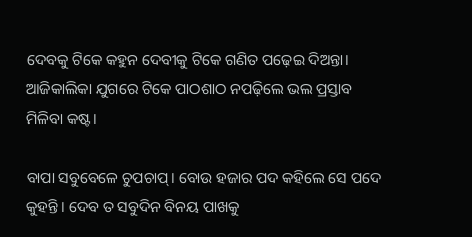ଦେବକୁ ଟିକେ କହୁନ ଦେବୀକୁ ଟିକେ ଗଣିତ ପଢ଼େଇ ଦିଅନ୍ତା। ଆଜିକାଲିକା ଯୁଗରେ ଟିକେ ପାଠଶାଠ ନପଢ଼ିଲେ ଭଲ ପ୍ରସ୍ତାବ ମିଳିବା କଷ୍ଟ।

ବାପା ସବୁବେଳେ ଚୁପଚାପ୍। ବୋଉ ହଜାର ପଦ କହିଲେ ସେ ପଦେ କୁହନ୍ତି। ଦେବ ତ ସବୁଦିନ ବିନୟ ପାଖକୁ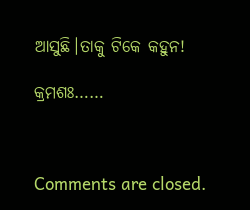ଆସୁଛି।ତାକୁ ଟିକେ କହୁନ!

କ୍ରମଶଃ……



Comments are closed.